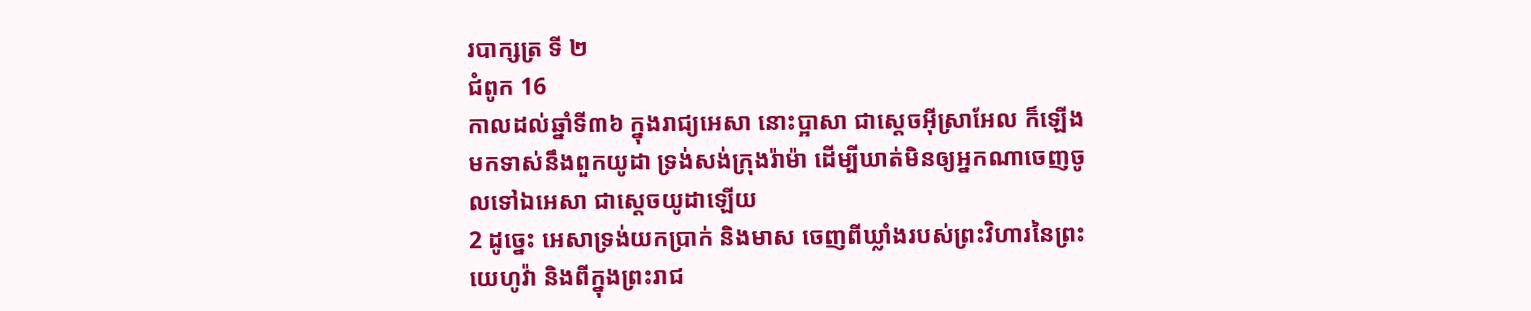របាក្សត្រ ទី ២
ជំពូក 16
កាលដល់ឆ្នាំទី៣៦ ក្នុងរាជ្យអេសា នោះប្អាសា ជាស្តេចអ៊ីស្រាអែល ក៏ឡើងមកទាស់នឹងពួកយូដា ទ្រង់សង់ក្រុងរ៉ាម៉ា ដើម្បីឃាត់មិនឲ្យអ្នកណាចេញចូលទៅឯអេសា ជាស្តេចយូដាឡើយ
2 ដូច្នេះ អេសាទ្រង់យកប្រាក់ និងមាស ចេញពីឃ្លាំងរបស់ព្រះវិហារនៃព្រះយេហូវ៉ា និងពីក្នុងព្រះរាជ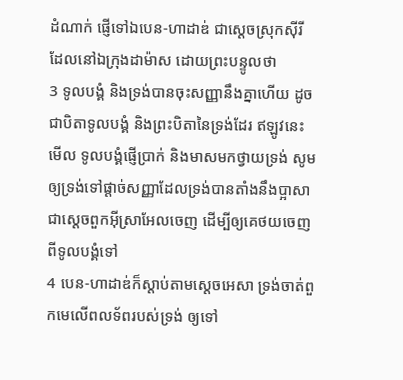ដំណាក់ ផ្ញើទៅឯបេន-ហាដាឌ់ ជាស្តេចស្រុកស៊ីរី ដែលនៅឯក្រុងដាម៉ាស ដោយព្រះបន្ទូលថា
3 ទូលបង្គំ និងទ្រង់បានចុះសញ្ញានឹងគ្នាហើយ ដូចជាបិតាទូលបង្គំ និងព្រះបិតានៃទ្រង់ដែរ ឥឡូវនេះ មើល ទូលបង្គំផ្ញើប្រាក់ និងមាសមកថ្វាយទ្រង់ សូមឲ្យទ្រង់ទៅផ្តាច់សញ្ញាដែលទ្រង់បានតាំងនឹងប្អាសា ជាស្តេចពួកអ៊ីស្រាអែលចេញ ដើម្បីឲ្យគេថយចេញពីទូលបង្គំទៅ
4 បេន-ហាដាឌ់ក៏ស្តាប់តាមស្តេចអេសា ទ្រង់ចាត់ពួកមេលើពលទ័ពរបស់ទ្រង់ ឲ្យទៅ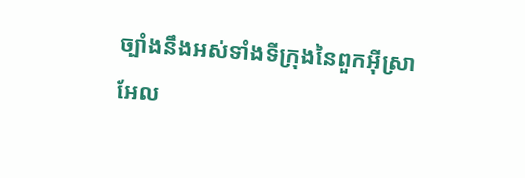ច្បាំងនឹងអស់ទាំងទីក្រុងនៃពួកអ៊ីស្រាអែល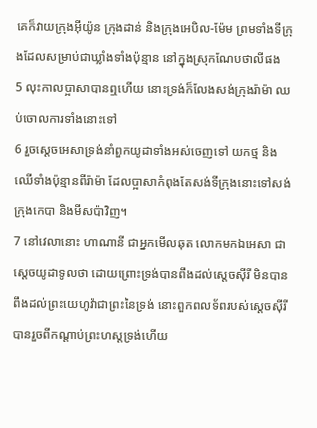គេក៏វាយក្រុងអ៊ីយ៉ូន ក្រុងដាន់ និងក្រុងអេបិល-ម៉ែម ព្រមទាំងទីក្រុងដែលសម្រាប់ជាឃ្លាំងទាំងប៉ុន្មាន នៅក្នុងស្រុកណែបថាលីផង
5 លុះកាលប្អាសាបានឮហើយ នោះទ្រង់ក៏លែងសង់ក្រុងរ៉ាម៉ា ឈប់ចោលការទាំងនោះទៅ
6 រួចស្តេចអេសាទ្រង់នាំពួកយូដាទាំងអស់ចេញទៅ យកថ្ម និងឈើទាំងប៉ុន្មានពីរ៉ាម៉ា ដែលប្អាសាកំពុងតែសង់ទីក្រុងនោះទៅសង់ក្រុងកេបា និងមីសប៉ាវិញ។
7 នៅវេលានោះ ហាណានី ជាអ្នកមើលឆុត លោកមកឯអេសា ជាស្តេចយូដាទូលថា ដោយព្រោះទ្រង់បានពឹងដល់ស្តេចស៊ីរី មិនបានពឹងដល់ព្រះយេហូវ៉ាជាព្រះនៃទ្រង់ នោះពួកពលទ័ពរបស់ស្តេចស៊ីរី បានរួចពីកណ្តាប់ព្រះហស្តទ្រង់ហើយ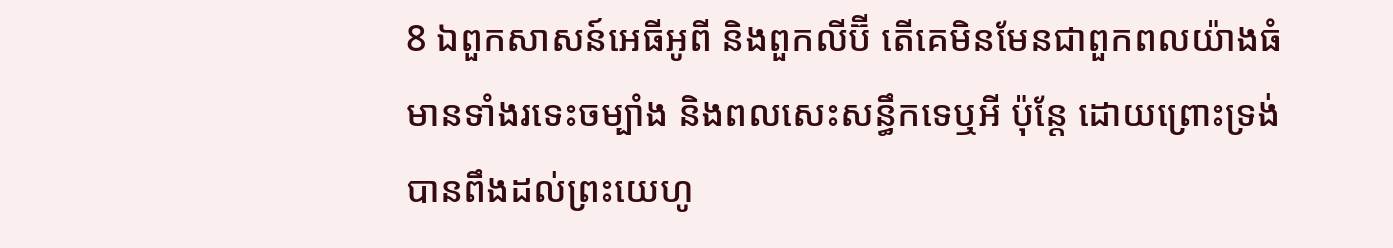8 ឯពួកសាសន៍អេធីអូពី និងពួកលីប៊ី តើគេមិនមែនជាពួកពលយ៉ាងធំ មានទាំងរទេះចម្បាំង និងពលសេះសន្ធឹកទេឬអី ប៉ុន្តែ ដោយព្រោះទ្រង់បានពឹងដល់ព្រះយេហូ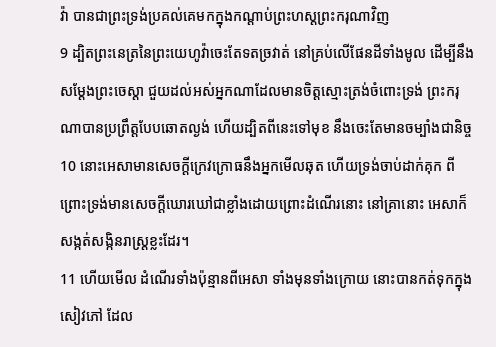វ៉ា បានជាព្រះទ្រង់ប្រគល់គេមកក្នុងកណ្តាប់ព្រះហស្តព្រះករុណាវិញ
9 ដ្បិតព្រះនេត្រនៃព្រះយេហូវ៉ាចេះតែទតច្រវាត់ នៅគ្រប់លើផែនដីទាំងមូល ដើម្បីនឹងសម្ដែងព្រះចេស្តា ជួយដល់អស់អ្នកណាដែលមានចិត្តស្មោះត្រង់ចំពោះទ្រង់ ព្រះករុណាបានប្រព្រឹត្តបែបឆោតល្ងង់ ហើយដ្បិតពីនេះទៅមុខ នឹងចេះតែមានចម្បាំងជានិច្ច
10 នោះអេសាមានសេចក្ដីក្រេវក្រោធនឹងអ្នកមើលឆុត ហើយទ្រង់ចាប់ដាក់គុក ពីព្រោះទ្រង់មានសេចក្ដីឃោរឃៅជាខ្លាំងដោយព្រោះដំណើរនោះ នៅគ្រានោះ អេសាក៏សង្កត់សង្កិនរាស្ត្រខ្លះដែរ។
11 ហើយមើល ដំណើរទាំងប៉ុន្មានពីអេសា ទាំងមុនទាំងក្រោយ នោះបានកត់ទុកក្នុងសៀវភៅ ដែល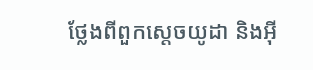ថ្លែងពីពួកស្តេចយូដា និងអ៊ី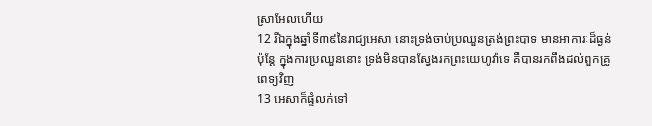ស្រាអែលហើយ
12 រីឯក្នុងឆ្នាំទី៣៩នៃរាជ្យអេសា នោះទ្រង់ចាប់ប្រឈួនត្រង់ព្រះបាទ មានអាការៈដ៏ធ្ងន់ ប៉ុន្តែ ក្នុងការប្រឈួននោះ ទ្រង់មិនបានស្វែងរកព្រះយេហូវ៉ាទេ គឺបានរកពឹងដល់ពួកគ្រូពេទ្យវិញ
13 អេសាក៏ផ្ទំលក់ទៅ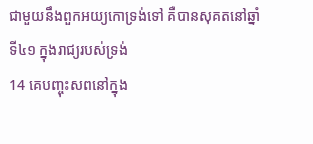ជាមួយនឹងពួកអយ្យកោទ្រង់ទៅ គឺបានសុគតនៅឆ្នាំទី៤១ ក្នុងរាជ្យរបស់ទ្រង់
14 គេបញ្ចុះសពនៅក្នុង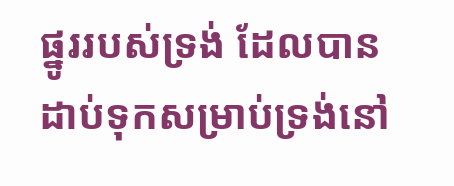ផ្នូររបស់ទ្រង់ ដែលបានដាប់ទុកសម្រាប់ទ្រង់នៅ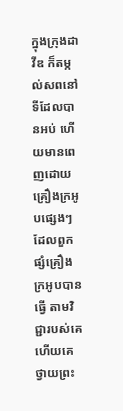ក្នុងក្រុងដាវីឌ ក៏តម្កល់សពនៅទីដែលបានអប់ ហើយមានពេញដោយគ្រឿងក្រអូបផ្សេងៗ ដែលពួកផ្សំគ្រឿងក្រអូបបានធ្វើ តាមវិជ្ជារបស់គេ ហើយគេថ្វាយព្រះ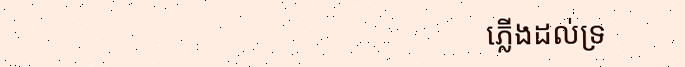ភ្លើងដល់ទ្រ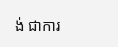ង់ ជាការ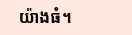យ៉ាងធំ។